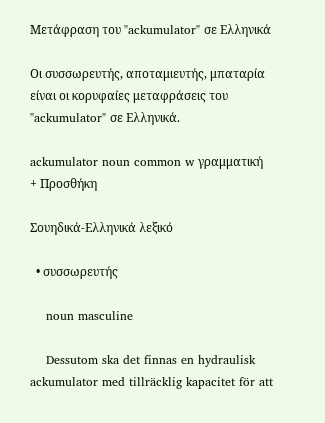Μετάφραση του "ackumulator" σε Ελληνικά

Οι συσσωρευτής, αποταμιευτής, μπαταρία είναι οι κορυφαίες μεταφράσεις του "ackumulator" σε Ελληνικά.

ackumulator noun common w γραμματική
+ Προσθήκη

Σουηδικά-Ελληνικά λεξικό

  • συσσωρευτής

    noun masculine

    Dessutom ska det finnas en hydraulisk ackumulator med tillräcklig kapacitet för att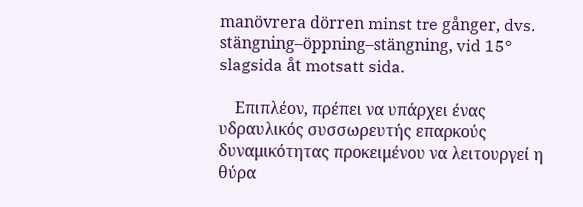manövrera dörren minst tre gånger, dvs. stängning–öppning–stängning, vid 15° slagsida åt motsatt sida.

    Επιπλέον, πρέπει να υπάρχει ένας υδραυλικός συσσωρευτής επαρκούς δυναμικότητας προκειμένου να λειτουργεί η θύρα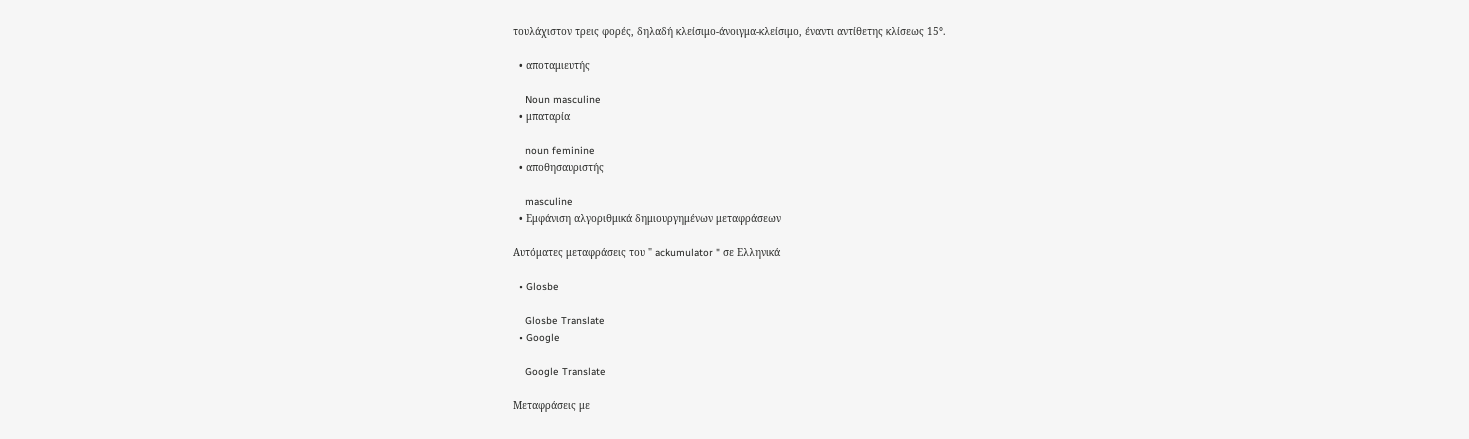τουλάχιστον τρεις φορές, δηλαδή κλείσιμο-άνοιγμα-κλείσιμο, έναντι αντίθετης κλίσεως 15°.

  • αποταμιευτής

    Noun masculine
  • μπαταρία

    noun feminine
  • αποθησαυριστής

    masculine
  • Εμφάνιση αλγοριθμικά δημιουργημένων μεταφράσεων

Αυτόματες μεταφράσεις του " ackumulator " σε Ελληνικά

  • Glosbe

    Glosbe Translate
  • Google

    Google Translate

Μεταφράσεις με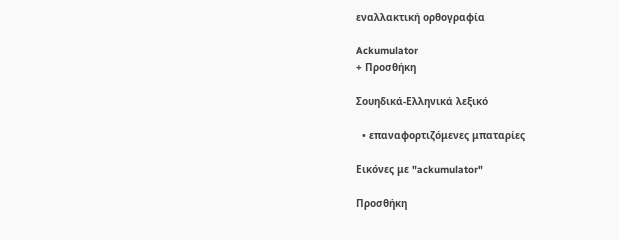εναλλακτική ορθογραφία

Ackumulator
+ Προσθήκη

Σουηδικά-Ελληνικά λεξικό

  • επαναφορτιζόμενες μπαταρίες

Εικόνες με "ackumulator"

Προσθήκη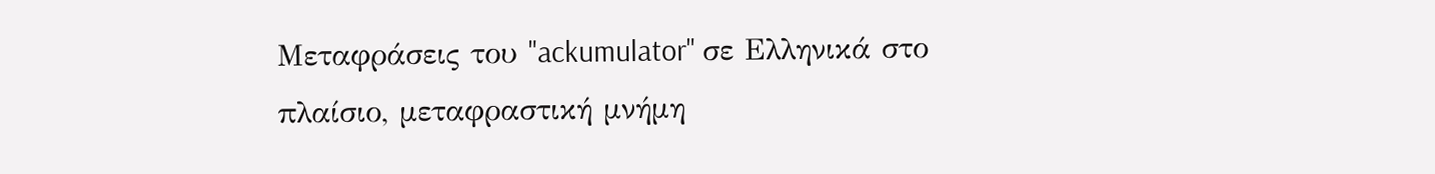Μεταφράσεις του "ackumulator" σε Ελληνικά στο πλαίσιο, μεταφραστική μνήμη